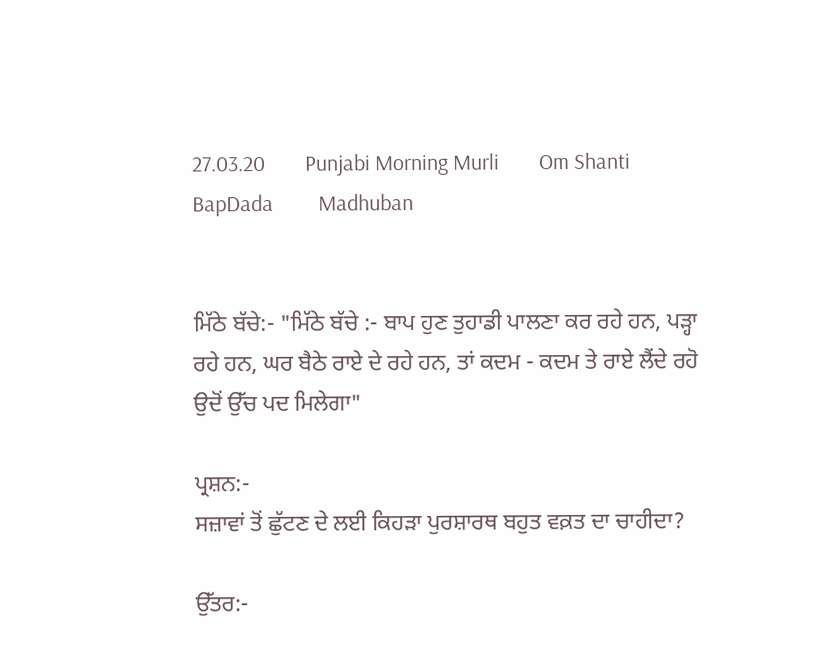27.03.20        Punjabi Morning Murli        Om Shanti         BapDada         Madhuban


ਮਿੱਠੇ ਬੱਚੇ:- "ਮਿੱਠੇ ਬੱਚੇ :- ਬਾਪ ਹੁਣ ਤੁਹਾਡੀ ਪਾਲਣਾ ਕਰ ਰਹੇ ਹਨ, ਪੜ੍ਹਾ ਰਹੇ ਹਨ, ਘਰ ਬੈਠੇ ਰਾਏ ਦੇ ਰਹੇ ਹਨ, ਤਾਂ ਕਦਮ - ਕਦਮ ਤੇ ਰਾਏ ਲੈਂਦੇ ਰਹੋ ਉਦੋਂ ਉੱਚ ਪਦ ਮਿਲੇਗਾ"

ਪ੍ਰਸ਼ਨ:-
ਸਜ਼ਾਵਾਂ ਤੋਂ ਛੁੱਟਣ ਦੇ ਲਈ ਕਿਹੜਾ ਪੁਰਸ਼ਾਰਥ ਬਹੁਤ ਵਕ਼ਤ ਦਾ ਚਾਹੀਦਾ?

ਉੱਤਰ:-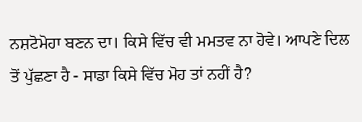ਨਸ਼ਟੋਮੋਹਾ ਬਣਨ ਦਾ। ਕਿਸੇ ਵਿੱਚ ਵੀ ਮਮਤਵ ਨਾ ਹੋਵੇ। ਆਪਣੇ ਦਿਲ ਤੋਂ ਪੁੱਛਣਾ ਹੈ - ਸਾਡਾ ਕਿਸੇ ਵਿੱਚ ਮੋਹ ਤਾਂ ਨਹੀਂ ਹੈ?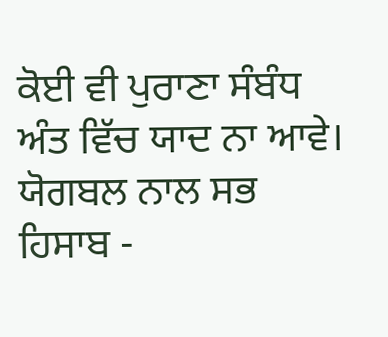ਕੋਈ ਵੀ ਪੁਰਾਣਾ ਸੰਬੰਧ ਅੰਤ ਵਿੱਚ ਯਾਦ ਨਾ ਆਵੇ। ਯੋਗਬਲ ਨਾਲ ਸਭ ਹਿਸਾਬ -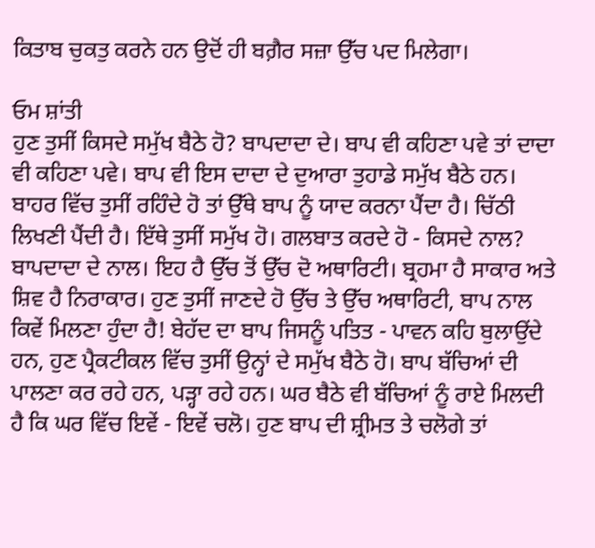ਕਿਤਾਬ ਚੁਕਤੁ ਕਰਨੇ ਹਨ ਉਦੋਂ ਹੀ ਬਗ਼ੈਰ ਸਜ਼ਾ ਉੱਚ ਪਦ ਮਿਲੇਗਾ।

ਓਮ ਸ਼ਾਂਤੀ
ਹੁਣ ਤੁਸੀਂ ਕਿਸਦੇ ਸਮੁੱਖ ਬੈਠੇ ਹੋ? ਬਾਪਦਾਦਾ ਦੇ। ਬਾਪ ਵੀ ਕਹਿਣਾ ਪਵੇ ਤਾਂ ਦਾਦਾ ਵੀ ਕਹਿਣਾ ਪਵੇ। ਬਾਪ ਵੀ ਇਸ ਦਾਦਾ ਦੇ ਦੁਆਰਾ ਤੁਹਾਡੇ ਸਮੁੱਖ ਬੈਠੇ ਹਨ। ਬਾਹਰ ਵਿੱਚ ਤੁਸੀਂ ਰਹਿੰਦੇ ਹੋ ਤਾਂ ਉੱਥੇ ਬਾਪ ਨੂੰ ਯਾਦ ਕਰਨਾ ਪੈਂਦਾ ਹੈ। ਚਿੱਠੀ ਲਿਖਣੀ ਪੈਂਦੀ ਹੈ। ਇੱਥੇ ਤੁਸੀਂ ਸਮੁੱਖ ਹੋ। ਗਲਬਾਤ ਕਰਦੇ ਹੋ - ਕਿਸਦੇ ਨਾਲ? ਬਾਪਦਾਦਾ ਦੇ ਨਾਲ। ਇਹ ਹੈ ਉੱਚ ਤੋਂ ਉੱਚ ਦੋ ਅਥਾਰਿਟੀ। ਬ੍ਰਹਮਾ ਹੈ ਸਾਕਾਰ ਅਤੇ ਸ਼ਿਵ ਹੈ ਨਿਰਾਕਾਰ। ਹੁਣ ਤੁਸੀਂ ਜਾਣਦੇ ਹੋ ਉੱਚ ਤੇ ਉੱਚ ਅਥਾਰਿਟੀ, ਬਾਪ ਨਾਲ ਕਿਵੇਂ ਮਿਲਣਾ ਹੁੰਦਾ ਹੈ! ਬੇਹੱਦ ਦਾ ਬਾਪ ਜਿਸਨੂੰ ਪਤਿਤ - ਪਾਵਨ ਕਹਿ ਬੁਲਾਉਂਦੇ ਹਨ, ਹੁਣ ਪ੍ਰੈਕਟੀਕਲ ਵਿੱਚ ਤੁਸੀਂ ਉਨ੍ਹਾਂ ਦੇ ਸਮੁੱਖ ਬੈਠੇ ਹੋ। ਬਾਪ ਬੱਚਿਆਂ ਦੀ ਪਾਲਣਾ ਕਰ ਰਹੇ ਹਨ, ਪੜ੍ਹਾ ਰਹੇ ਹਨ। ਘਰ ਬੈਠੇ ਵੀ ਬੱਚਿਆਂ ਨੂੰ ਰਾਏ ਮਿਲਦੀ ਹੈ ਕਿ ਘਰ ਵਿੱਚ ਇਵੇਂ - ਇਵੇਂ ਚਲੋ। ਹੁਣ ਬਾਪ ਦੀ ਸ਼੍ਰੀਮਤ ਤੇ ਚਲੋਗੇ ਤਾਂ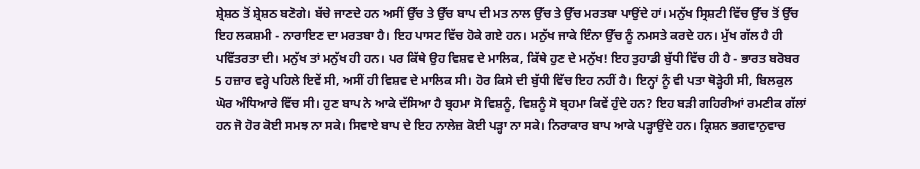ਸ਼੍ਰੇਸ਼ਠ ਤੋਂ ਸ਼੍ਰੇਸ਼ਠ ਬਣੋਗੇ। ਬੱਚੇ ਜਾਣਦੇ ਹਨ ਅਸੀਂ ਉੱਚ ਤੇ ਉੱਚ ਬਾਪ ਦੀ ਮਤ ਨਾਲ ਉੱਚ ਤੇ ਉੱਚ ਮਰਤਬਾ ਪਾਉਂਦੇ ਹਾਂ। ਮਨੁੱਖ ਸ੍ਰਿਸ਼ਟੀ ਵਿੱਚ ਉੱਚ ਤੋਂ ਉੱਚ ਇਹ ਲਕਸ਼ਮੀ - ਨਾਰਾਇਣ ਦਾ ਮਰਤਬਾ ਹੈ। ਇਹ ਪਾਸਟ ਵਿੱਚ ਹੋਕੇ ਗਏ ਹਨ। ਮਨੁੱਖ ਜਾਕੇ ਇੰਨਾ ਉੱਚ ਨੂੰ ਨਮਸਤੇ ਕਰਦੇ ਹਨ। ਮੁੱਖ ਗੱਲ ਹੈ ਹੀ ਪਵਿੱਤਰਤਾ ਦੀ। ਮਨੁੱਖ ਤਾਂ ਮਨੁੱਖ ਹੀ ਹਨ। ਪਰ ਕਿੱਥੇ ਉਹ ਵਿਸ਼ਵ ਦੇ ਮਾਲਿਕ, ਕਿੱਥੇ ਹੁਣ ਦੇ ਮਨੁੱਖ! ਇਹ ਤੁਹਾਡੀ ਬੁੱਧੀ ਵਿੱਚ ਹੀ ਹੈ - ਭਾਰਤ ਬਰੋਬਰ 5 ਹਜ਼ਾਰ ਵਰ੍ਹੇ ਪਹਿਲੇ ਇਵੇਂ ਸੀ, ਅਸੀਂ ਹੀ ਵਿਸ਼ਵ ਦੇ ਮਾਲਿਕ ਸੀ। ਹੋਰ ਕਿਸੇ ਦੀ ਬੁੱਧੀ ਵਿੱਚ ਇਹ ਨਹੀਂ ਹੈ। ਇਨ੍ਹਾਂ ਨੂੰ ਵੀ ਪਤਾ ਥੋੜ੍ਹੇਹੀ ਸੀ, ਬਿਲਕੁਲ ਘੋਰ ਅੰਧਿਆਰੇ ਵਿੱਚ ਸੀ। ਹੁਣ ਬਾਪ ਨੇ ਆਕੇ ਦੱਸਿਆ ਹੈ ਬ੍ਰਹਮਾ ਸੋ ਵਿਸ਼ਨੂੰ, ਵਿਸ਼ਨੂੰ ਸੋ ਬ੍ਰਹਮਾ ਕਿਵੇਂ ਹੁੰਦੇ ਹਨ? ਇਹ ਬੜੀ ਗਹਿਰੀਆਂ ਰਮਣੀਕ ਗੱਲਾਂ ਹਨ ਜੋ ਹੋਰ ਕੋਈ ਸਮਝ ਨਾ ਸਕੇ। ਸਿਵਾਏ ਬਾਪ ਦੇ ਇਹ ਨਾਲੇਜ਼ ਕੋਈ ਪੜ੍ਹਾ ਨਾ ਸਕੇ। ਨਿਰਾਕਾਰ ਬਾਪ ਆਕੇ ਪੜ੍ਹਾਉਂਦੇ ਹਨ। ਕ੍ਰਿਸ਼ਨ ਭਗਵਾਨੁਵਾਚ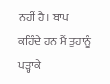ਨਹੀਂ ਹੈ। ਬਾਪ ਕਹਿੰਦੇ ਹਨ ਮੈਂ ਤੁਹਾਨੂੰ ਪੜ੍ਹਾਕੇ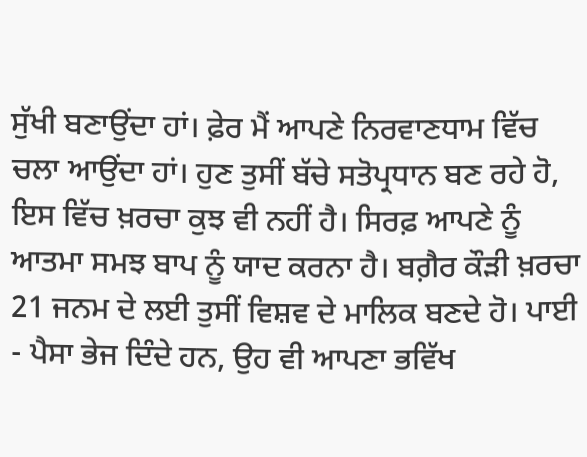ਸੁੱਖੀ ਬਣਾਉਂਦਾ ਹਾਂ। ਫ਼ੇਰ ਮੈਂ ਆਪਣੇ ਨਿਰਵਾਣਧਾਮ ਵਿੱਚ ਚਲਾ ਆਉਂਦਾ ਹਾਂ। ਹੁਣ ਤੁਸੀਂ ਬੱਚੇ ਸਤੋਪ੍ਰਧਾਨ ਬਣ ਰਹੇ ਹੋ, ਇਸ ਵਿੱਚ ਖ਼ਰਚਾ ਕੁਝ ਵੀ ਨਹੀਂ ਹੈ। ਸਿਰਫ਼ ਆਪਣੇ ਨੂੰ ਆਤਮਾ ਸਮਝ ਬਾਪ ਨੂੰ ਯਾਦ ਕਰਨਾ ਹੈ। ਬਗ਼ੈਰ ਕੌੜੀ ਖ਼ਰਚਾ 21 ਜਨਮ ਦੇ ਲਈ ਤੁਸੀਂ ਵਿਸ਼ਵ ਦੇ ਮਾਲਿਕ ਬਣਦੇ ਹੋ। ਪਾਈ - ਪੈਸਾ ਭੇਜ ਦਿੰਦੇ ਹਨ, ਉਹ ਵੀ ਆਪਣਾ ਭਵਿੱਖ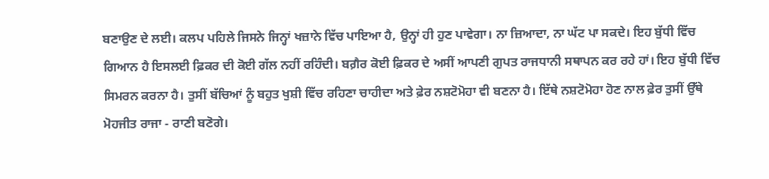ਬਣਾਉਣ ਦੇ ਲਈ। ਕਲਪ ਪਹਿਲੇ ਜਿਸਨੇ ਜਿਨ੍ਹਾਂ ਖਜ਼ਾਨੇ ਵਿੱਚ ਪਾਇਆ ਹੈ, ਉਨ੍ਹਾਂ ਹੀ ਹੁਣ ਪਾਵੇਗਾ। ਨਾ ਜ਼ਿਆਦਾ, ਨਾ ਘੱਟ ਪਾ ਸਕਦੇ। ਇਹ ਬੁੱਧੀ ਵਿੱਚ ਗਿਆਨ ਹੈ ਇਸਲਈ ਫ਼ਿਕਰ ਦੀ ਕੋਈ ਗੱਲ ਨਹੀਂ ਰਹਿੰਦੀ। ਬਗ਼ੈਰ ਕੋਈ ਫ਼ਿਕਰ ਦੇ ਅਸੀਂ ਆਪਣੀ ਗੁਪਤ ਰਾਜਧਾਨੀ ਸਥਾਪਨ ਕਰ ਰਹੇ ਹਾਂ। ਇਹ ਬੁੱਧੀ ਵਿੱਚ ਸਿਮਰਨ ਕਰਨਾ ਹੈ। ਤੁਸੀਂ ਬੱਚਿਆਂ ਨੂੰ ਬਹੁਤ ਖੁਸ਼ੀ ਵਿੱਚ ਰਹਿਣਾ ਚਾਹੀਦਾ ਅਤੇ ਫ਼ੇਰ ਨਸ਼ਟੋਮੋਹਾ ਵੀ ਬਣਨਾ ਹੈ। ਇੱਥੇ ਨਸ਼ਟੋਮੋਹਾ ਹੋਣ ਨਾਲ ਫ਼ੇਰ ਤੁਸੀਂ ਉੱਥੇ ਮੋਹਜੀਤ ਰਾਜਾ - ਰਾਣੀ ਬਣੋਗੇ।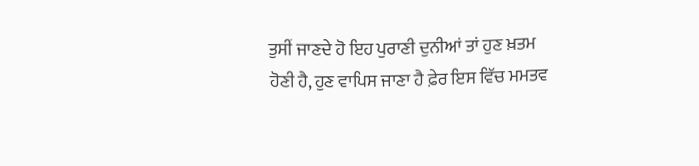ਤੁਸੀਂ ਜਾਣਦੇ ਹੋ ਇਹ ਪੁਰਾਣੀ ਦੁਨੀਆਂ ਤਾਂ ਹੁਣ ਖ਼ਤਮ ਹੋਣੀ ਹੈ, ਹੁਣ ਵਾਪਿਸ ਜਾਣਾ ਹੈ ਫ਼ੇਰ ਇਸ ਵਿੱਚ ਮਮਤਵ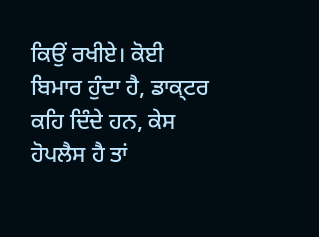ਕਿਉਂ ਰਖੀਏ। ਕੋਈ ਬਿਮਾਰ ਹੁੰਦਾ ਹੈ, ਡਾਕ੍ਟਰ ਕਹਿ ਦਿੰਦੇ ਹਨ, ਕੇਸ ਹੋਪਲੈਸ ਹੈ ਤਾਂ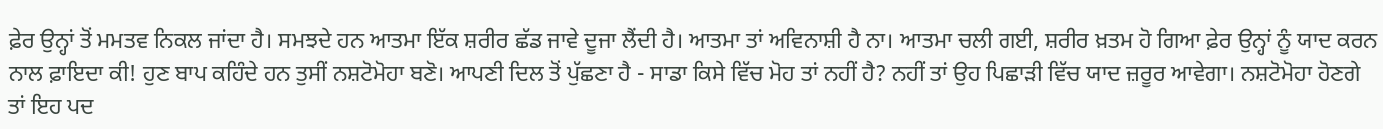ਫ਼ੇਰ ਉਨ੍ਹਾਂ ਤੋਂ ਮਮਤਵ ਨਿਕਲ ਜਾਂਦਾ ਹੈ। ਸਮਝਦੇ ਹਨ ਆਤਮਾ ਇੱਕ ਸ਼ਰੀਰ ਛੱਡ ਜਾਵੇ ਦੂਜਾ ਲੈਂਦੀ ਹੈ। ਆਤਮਾ ਤਾਂ ਅਵਿਨਾਸ਼ੀ ਹੈ ਨਾ। ਆਤਮਾ ਚਲੀ ਗਈ, ਸ਼ਰੀਰ ਖ਼ਤਮ ਹੋ ਗਿਆ ਫ਼ੇਰ ਉਨ੍ਹਾਂ ਨੂੰ ਯਾਦ ਕਰਨ ਨਾਲ ਫ਼ਾਇਦਾ ਕੀ! ਹੁਣ ਬਾਪ ਕਹਿੰਦੇ ਹਨ ਤੁਸੀਂ ਨਸ਼ਟੋਮੋਹਾ ਬਣੋ। ਆਪਣੀ ਦਿਲ ਤੋਂ ਪੁੱਛਣਾ ਹੈ - ਸਾਡਾ ਕਿਸੇ ਵਿੱਚ ਮੋਹ ਤਾਂ ਨਹੀਂ ਹੈ? ਨਹੀਂ ਤਾਂ ਉਹ ਪਿਛਾੜੀ ਵਿੱਚ ਯਾਦ ਜ਼ਰੂਰ ਆਵੇਗਾ। ਨਸ਼ਟੋਮੋਹਾ ਹੋਣਗੇ ਤਾਂ ਇਹ ਪਦ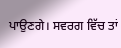ਪਾਉਣਗੇ। ਸਵਰਗ ਵਿੱਚ ਤਾਂ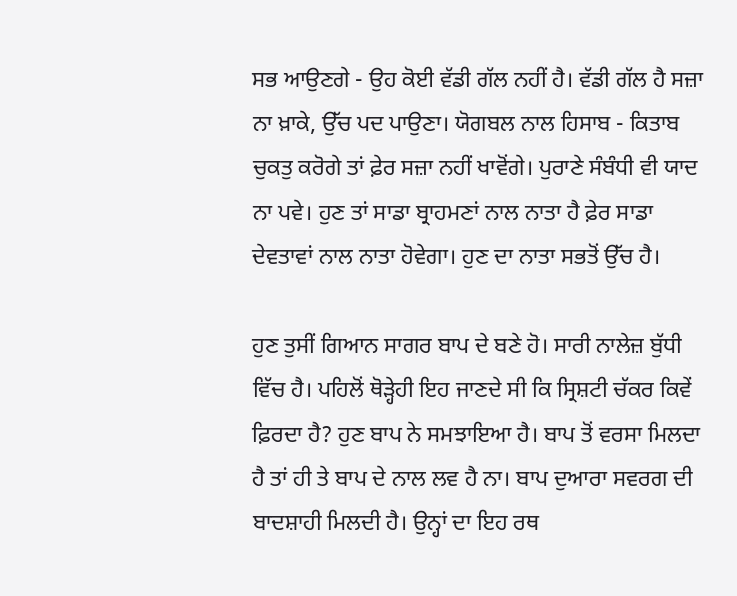ਸਭ ਆਉਣਗੇ - ਉਹ ਕੋਈ ਵੱਡੀ ਗੱਲ ਨਹੀਂ ਹੈ। ਵੱਡੀ ਗੱਲ ਹੈ ਸਜ਼ਾ ਨਾ ਖ਼ਾਕੇ, ਉੱਚ ਪਦ ਪਾਉਣਾ। ਯੋਗਬਲ ਨਾਲ ਹਿਸਾਬ - ਕਿਤਾਬ ਚੁਕਤੁ ਕਰੋਗੇ ਤਾਂ ਫ਼ੇਰ ਸਜ਼ਾ ਨਹੀਂ ਖਾਵੋਂਗੇ। ਪੁਰਾਣੇ ਸੰਬੰਧੀ ਵੀ ਯਾਦ ਨਾ ਪਵੇ। ਹੁਣ ਤਾਂ ਸਾਡਾ ਬ੍ਰਾਹਮਣਾਂ ਨਾਲ ਨਾਤਾ ਹੈ ਫ਼ੇਰ ਸਾਡਾ ਦੇਵਤਾਵਾਂ ਨਾਲ ਨਾਤਾ ਹੋਵੇਗਾ। ਹੁਣ ਦਾ ਨਾਤਾ ਸਭਤੋਂ ਉੱਚ ਹੈ।

ਹੁਣ ਤੁਸੀਂ ਗਿਆਨ ਸਾਗਰ ਬਾਪ ਦੇ ਬਣੇ ਹੋ। ਸਾਰੀ ਨਾਲੇਜ਼ ਬੁੱਧੀ ਵਿੱਚ ਹੈ। ਪਹਿਲੋਂ ਥੋੜ੍ਹੇਹੀ ਇਹ ਜਾਣਦੇ ਸੀ ਕਿ ਸ੍ਰਿਸ਼ਟੀ ਚੱਕਰ ਕਿਵੇਂ ਫ਼ਿਰਦਾ ਹੈ? ਹੁਣ ਬਾਪ ਨੇ ਸਮਝਾਇਆ ਹੈ। ਬਾਪ ਤੋਂ ਵਰਸਾ ਮਿਲਦਾ ਹੈ ਤਾਂ ਹੀ ਤੇ ਬਾਪ ਦੇ ਨਾਲ ਲਵ ਹੈ ਨਾ। ਬਾਪ ਦੁਆਰਾ ਸਵਰਗ ਦੀ ਬਾਦਸ਼ਾਹੀ ਮਿਲਦੀ ਹੈ। ਉਨ੍ਹਾਂ ਦਾ ਇਹ ਰਥ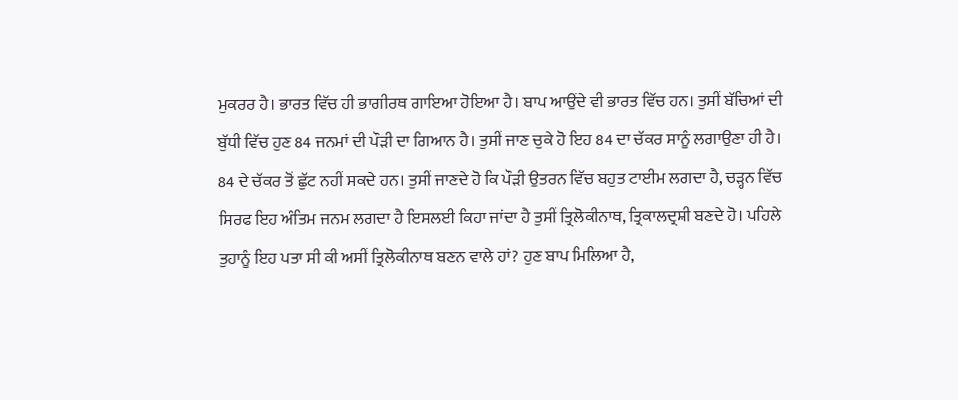ਮੁਕਰਰ ਹੈ। ਭਾਰਤ ਵਿੱਚ ਹੀ ਭਾਗੀਰਥ ਗਾਇਆ ਹੋਇਆ ਹੈ। ਬਾਪ ਆਉਂਦੇ ਵੀ ਭਾਰਤ ਵਿੱਚ ਹਨ। ਤੁਸੀਂ ਬੱਚਿਆਂ ਦੀ ਬੁੱਧੀ ਵਿੱਚ ਹੁਣ 84 ਜਨਮਾਂ ਦੀ ਪੌੜੀ ਦਾ ਗਿਆਨ ਹੈ। ਤੁਸੀਂ ਜਾਣ ਚੁਕੇ ਹੋ ਇਹ 84 ਦਾ ਚੱਕਰ ਸਾਨੂੰ ਲਗਾਉਣਾ ਹੀ ਹੈ। 84 ਦੇ ਚੱਕਰ ਤੋਂ ਛੁੱਟ ਨਹੀਂ ਸਕਦੇ ਹਨ। ਤੁਸੀਂ ਜਾਣਦੇ ਹੋ ਕਿ ਪੌੜੀ ਉਤਰਨ ਵਿੱਚ ਬਹੁਤ ਟਾਈਮ ਲਗਦਾ ਹੈ, ਚੜ੍ਹਨ ਵਿੱਚ ਸਿਰਫ ਇਹ ਅੰਤਿਮ ਜਨਮ ਲਗਦਾ ਹੈ ਇਸਲਈ ਕਿਹਾ ਜਾਂਦਾ ਹੈ ਤੁਸੀਂ ਤ੍ਰਿਲੋਕੀਨਾਥ, ਤ੍ਰਿਕਾਲਦ੍ਰਸ਼ੀ ਬਣਦੇ ਹੋ। ਪਹਿਲੇ ਤੁਹਾਨੂੰ ਇਹ ਪਤਾ ਸੀ ਕੀ ਅਸੀਂ ਤ੍ਰਿਲੋਕੀਨਾਥ ਬਣਨ ਵਾਲੇ ਹਾਂ? ਹੁਣ ਬਾਪ ਮਿਲਿਆ ਹੈ,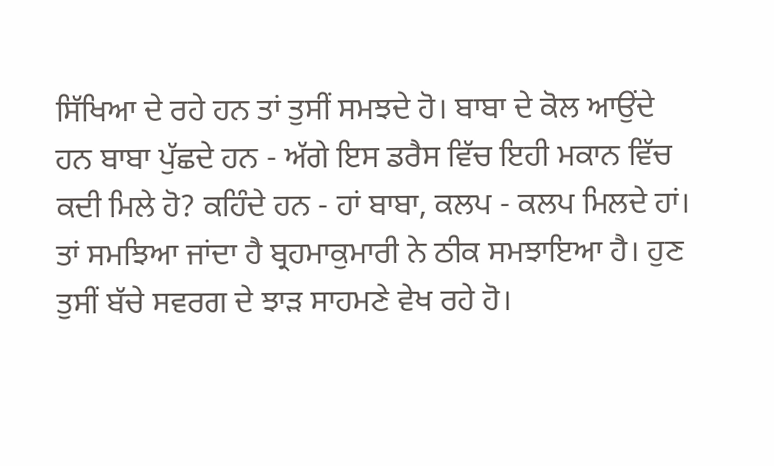ਸਿੱਖਿਆ ਦੇ ਰਹੇ ਹਨ ਤਾਂ ਤੁਸੀਂ ਸਮਝਦੇ ਹੋ। ਬਾਬਾ ਦੇ ਕੋਲ ਆਉਂਦੇ ਹਨ ਬਾਬਾ ਪੁੱਛਦੇ ਹਨ - ਅੱਗੇ ਇਸ ਡਰੈਸ ਵਿੱਚ ਇਹੀ ਮਕਾਨ ਵਿੱਚ ਕਦੀ ਮਿਲੇ ਹੋ? ਕਹਿੰਦੇ ਹਨ - ਹਾਂ ਬਾਬਾ, ਕਲਪ - ਕਲਪ ਮਿਲਦੇ ਹਾਂ। ਤਾਂ ਸਮਝਿਆ ਜਾਂਦਾ ਹੈ ਬ੍ਰਹਮਾਕੁਮਾਰੀ ਨੇ ਠੀਕ ਸਮਝਾਇਆ ਹੈ। ਹੁਣ ਤੁਸੀਂ ਬੱਚੇ ਸਵਰਗ ਦੇ ਝਾੜ ਸਾਹਮਣੇ ਵੇਖ ਰਹੇ ਹੋ।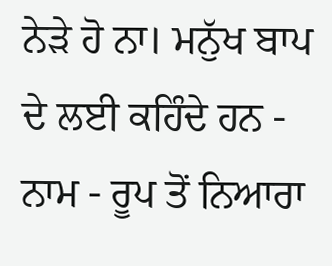ਨੇੜੇ ਹੋ ਨਾ। ਮਨੁੱਖ ਬਾਪ ਦੇ ਲਈ ਕਹਿੰਦੇ ਹਨ - ਨਾਮ - ਰੂਪ ਤੋਂ ਨਿਆਰਾ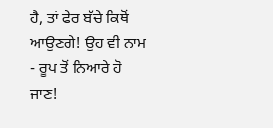ਹੈ, ਤਾਂ ਫੇਰ ਬੱਚੇ ਕਿਥੋਂ ਆਉਣਗੇ! ਉਹ ਵੀ ਨਾਮ - ਰੂਪ ਤੋਂ ਨਿਆਰੇ ਹੋ ਜਾਣ!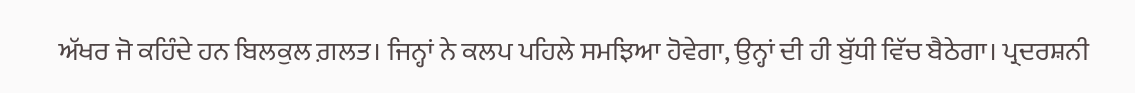ਅੱਖਰ ਜੋ ਕਹਿੰਦੇ ਹਨ ਬਿਲਕੁਲ ਗ਼ਲਤ। ਜਿਨ੍ਹਾਂ ਨੇ ਕਲਪ ਪਹਿਲੇ ਸਮਝਿਆ ਹੋਵੇਗਾ, ਉਨ੍ਹਾਂ ਦੀ ਹੀ ਬੁੱਧੀ ਵਿੱਚ ਬੈਠੇਗਾ। ਪ੍ਰਦਰਸ਼ਨੀ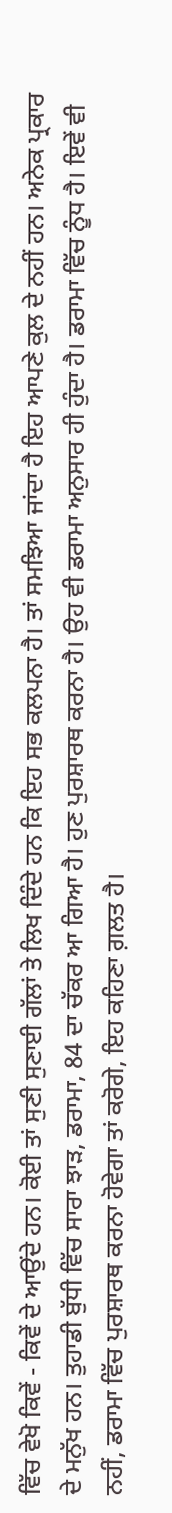ਵਿੱਚ ਵੇਖੋ ਕਿਵੇਂ - ਕਿਵੇਂ ਦੇ ਆਉਂਦੇ ਹਨ। ਕੋਈ ਤਾਂ ਸੁਣੀ ਸੁਣਾਈ ਗੱਲਾਂ ਤੇ ਲਿਖ ਦਿੰਦੇ ਹਨ ਕਿ ਇਹ ਸਭ ਕਲਪਨਾ ਹੈ। ਤਾਂ ਸਮਝਿਆ ਜਾਂਦਾ ਹੈ ਇਹ ਆਪਣੇ ਕੁਲ ਦੇ ਨਹੀਂ ਹਨ। ਅਨੇਕ ਪ੍ਰਕਾਰ ਦੇ ਮਨੁੱਖ ਹਨ। ਤੁਹਾਡੀ ਬੁੱਧੀ ਵਿੱਚ ਸਾਰਾ ਝਾੜ, ਡਰਾਮਾ, 84 ਦਾ ਚੱਕਰ ਆ ਗਿਆ ਹੈ। ਹੁਣ ਪੁਰਸ਼ਾਰਥ ਕਰਨਾ ਹੈ। ਉਹ ਵੀ ਡਰਾਮਾ ਅਨੁਸਾਰ ਹੀ ਹੁੰਦਾ ਹੈ। ਡਰਾਮਾ ਵਿੱਚ ਨੂੰਧ ਹੈ। ਇਵੇਂ ਵੀ ਨਹੀਂ, ਡਰਾਮਾ ਵਿੱਚ ਪੁਰਸ਼ਾਰਥ ਕਰਨਾ ਹੋਵੇਗਾ ਤਾਂ ਕਰੋਗੇ, ਇਹ ਕਹਿਣਾ ਗ਼ਲਤ ਹੈ।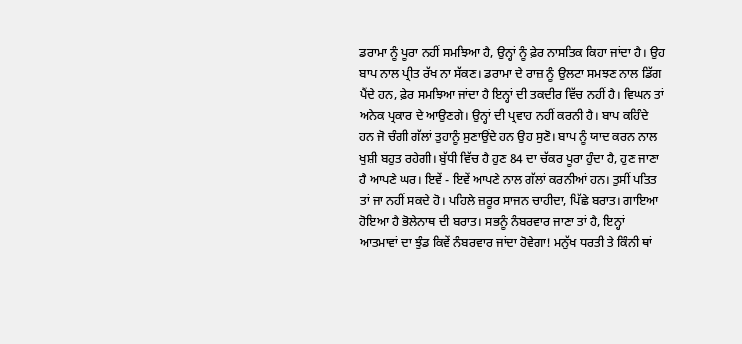ਡਰਾਮਾ ਨੂੰ ਪੂਰਾ ਨਹੀਂ ਸਮਝਿਆ ਹੈ, ਉਨ੍ਹਾਂ ਨੂੰ ਫ਼ੇਰ ਨਾਸਤਿਕ ਕਿਹਾ ਜਾਂਦਾ ਹੈ। ਉਹ ਬਾਪ ਨਾਲ ਪ੍ਰੀਤ ਰੱਖ ਨਾ ਸੱਕਣ। ਡਰਾਮਾ ਦੇ ਰਾਜ਼ ਨੂੰ ਉਲਟਾ ਸਮਝਣ ਨਾਲ ਡਿੱਗ ਪੈਂਦੇ ਹਨ, ਫ਼ੇਰ ਸਮਝਿਆ ਜਾਂਦਾ ਹੈ ਇਨ੍ਹਾਂ ਦੀ ਤਕਦੀਰ ਵਿੱਚ ਨਹੀਂ ਹੈ। ਵਿਘਨ ਤਾਂ ਅਨੇਕ ਪ੍ਰਕਾਰ ਦੇ ਆਉਣਗੇ। ਉਨ੍ਹਾਂ ਦੀ ਪ੍ਰਵਾਹ ਨਹੀਂ ਕਰਨੀ ਹੈ। ਬਾਪ ਕਹਿੰਦੇ ਹਨ ਜੋ ਚੰਗੀ ਗੱਲਾਂ ਤੁਹਾਨੂੰ ਸੁਣਾਉਂਦੇ ਹਨ ਉਹ ਸੁਣੋ। ਬਾਪ ਨੂੰ ਯਾਦ ਕਰਨ ਨਾਲ ਖੁਸ਼ੀ ਬਹੁਤ ਰਹੇਗੀ। ਬੁੱਧੀ ਵਿੱਚ ਹੈ ਹੁਣ 84 ਦਾ ਚੱਕਰ ਪੂਰਾ ਹੁੰਦਾ ਹੈ, ਹੁਣ ਜਾਣਾ ਹੈ ਆਪਣੇ ਘਰ। ਇਵੇਂ - ਇਵੇਂ ਆਪਣੇ ਨਾਲ ਗੱਲਾਂ ਕਰਨੀਆਂ ਹਨ। ਤੁਸੀਂ ਪਤਿਤ ਤਾਂ ਜਾ ਨਹੀਂ ਸਕਦੇ ਹੋ। ਪਹਿਲੇ ਜ਼ਰੂਰ ਸਾਜਨ ਚਾਹੀਦਾ, ਪਿੱਛੇ ਬਰਾਤ। ਗਾਇਆ ਹੋਇਆ ਹੈ ਭੋਲੇਨਾਥ ਦੀ ਬਰਾਤ। ਸਭਨੂੰ ਨੰਬਰਵਾਰ ਜਾਣਾ ਤਾਂ ਹੈ, ਇਨ੍ਹਾਂ ਆਤਮਾਵਾਂ ਦਾ ਝੁੰਡ ਕਿਵੇਂ ਨੰਬਰਵਾਰ ਜਾਂਦਾ ਹੋਵੇਗਾ! ਮਨੁੱਖ ਧਰਤੀ ਤੇ ਕਿੰਨੀ ਥਾਂ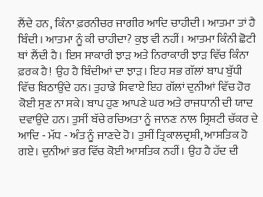ਲੈਂਦੇ ਹਨ, ਕਿੰਨਾ ਫ਼ਰਨੀਚਰ ਜਾਗੀਰ ਆਦਿ ਚਾਹੀਦੀ। ਆਤਮਾ ਤਾਂ ਹੈ ਬਿੰਦੀ। ਆਤਮਾ ਨੂੰ ਕੀ ਚਾਹੀਦਾ? ਕੁਝ ਵੀ ਨਹੀਂ। ਆਤਮਾ ਕਿੰਨੀ ਛੋਟੀ ਥਾਂ ਲੈਂਦੀ ਹੈ। ਇਸ ਸਾਕਾਰੀ ਝਾੜ ਅਤੇ ਨਿਰਾਕਾਰੀ ਝਾੜ ਵਿੱਚ ਕਿੰਨਾ ਫ਼ਰਕ ਹੈ! ਉਹ ਹੈ ਬਿੰਦੀਆਂ ਦਾ ਝਾੜ। ਇਹ ਸਭ ਗੱਲਾਂ ਬਾਪ ਬੁੱਧੀ ਵਿੱਚ ਬਿਠਾਉਂਦੇ ਹਨ। ਤੁਹਾਡੇ ਸਿਵਾਏ ਇਹ ਗੱਲਾਂ ਦੁਨੀਆਂ ਵਿੱਚ ਹੋਰ ਕੋਈ ਸੁਣ ਨਾ ਸਕੇ। ਬਾਪ ਹੁਣ ਆਪਣੇ ਘਰ ਅਤੇ ਰਾਜਧਾਨੀ ਦੀ ਯਾਦ ਦਵਾਉਂਦੇ ਹਨ। ਤੁਸੀਂ ਬੱਚੇ ਰਚਿਅਤਾ ਨੂੰ ਜਾਨਣ ਨਾਲ ਸ੍ਰਿਸ਼ਟੀ ਚੱਕਰ ਦੇ ਆਦਿ - ਮੱਧ - ਅੰਤ ਨੂੰ ਜਾਣਦੇ ਹੋ। ਤੁਸੀਂ ਤ੍ਰਿਕਾਲਦ੍ਰਸ਼ੀ, ਆਸਤਿਕ ਹੋ ਗਏ। ਦੁਨੀਆਂ ਭਰ ਵਿੱਚ ਕੋਈ ਆਸਤਿਕ ਨਹੀਂ। ਉਹ ਹੈ ਹੱਦ ਦੀ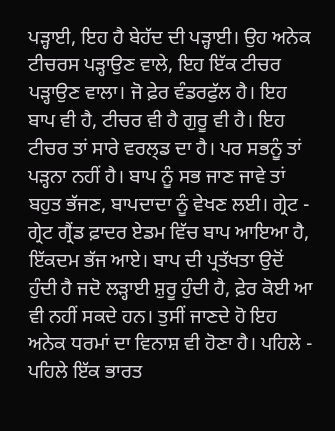ਪੜ੍ਹਾਈ, ਇਹ ਹੈ ਬੇਹੱਦ ਦੀ ਪੜ੍ਹਾਈ। ਉਹ ਅਨੇਕ ਟੀਚਰਸ ਪੜ੍ਹਾਉਣ ਵਾਲੇ, ਇਹ ਇੱਕ ਟੀਚਰ ਪੜ੍ਹਾਉਣ ਵਾਲਾ। ਜੋ ਫ਼ੇਰ ਵੰਡਰਫੁੱਲ ਹੈ। ਇਹ ਬਾਪ ਵੀ ਹੈ, ਟੀਚਰ ਵੀ ਹੈ ਗੁਰੂ ਵੀ ਹੈ। ਇਹ ਟੀਚਰ ਤਾਂ ਸਾਰੇ ਵਰਲ੍ਡ ਦਾ ਹੈ। ਪਰ ਸਭਨੂੰ ਤਾਂ ਪੜ੍ਹਨਾ ਨਹੀਂ ਹੈ। ਬਾਪ ਨੂੰ ਸਭ ਜਾਣ ਜਾਵੇ ਤਾਂ ਬਹੁਤ ਭੱਜਣ, ਬਾਪਦਾਦਾ ਨੂੰ ਵੇਖਣ ਲਈ। ਗ੍ਰੇਟ - ਗ੍ਰੇਟ ਗ੍ਰੈਂਡ ਫ਼ਾਦਰ ਏਡਮ ਵਿੱਚ ਬਾਪ ਆਇਆ ਹੈ, ਇੱਕਦਮ ਭੱਜ ਆਏ। ਬਾਪ ਦੀ ਪ੍ਰਤੱਖਤਾ ਉਦੋਂ ਹੁੰਦੀ ਹੈ ਜਦੋ ਲੜ੍ਹਾਈ ਸ਼ੁਰੂ ਹੁੰਦੀ ਹੈ, ਫ਼ੇਰ ਕੋਈ ਆ ਵੀ ਨਹੀਂ ਸਕਦੇ ਹਨ। ਤੁਸੀਂ ਜਾਣਦੇ ਹੋ ਇਹ ਅਨੇਕ ਧਰਮਾਂ ਦਾ ਵਿਨਾਸ਼ ਵੀ ਹੋਣਾ ਹੈ। ਪਹਿਲੇ - ਪਹਿਲੇ ਇੱਕ ਭਾਰਤ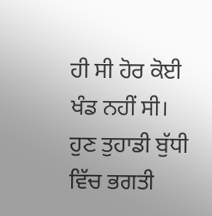ਹੀ ਸੀ ਹੋਰ ਕੋਈ ਖੰਡ ਨਹੀਂ ਸੀ। ਹੁਣ ਤੁਹਾਡੀ ਬੁੱਧੀ ਵਿੱਚ ਭਗਤੀ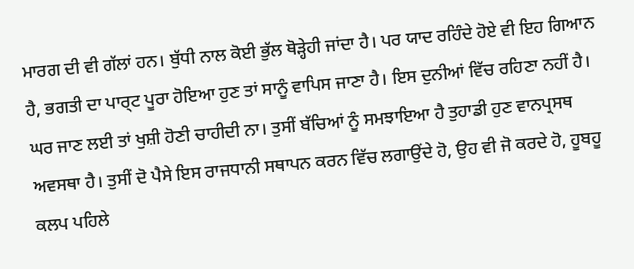ਮਾਰਗ ਦੀ ਵੀ ਗੱਲਾਂ ਹਨ। ਬੁੱਧੀ ਨਾਲ ਕੋਈ ਭੁੱਲ ਥੋੜ੍ਹੇਹੀ ਜਾਂਦਾ ਹੈ। ਪਰ ਯਾਦ ਰਹਿੰਦੇ ਹੋਏ ਵੀ ਇਹ ਗਿਆਨ ਹੈ, ਭਗਤੀ ਦਾ ਪਾਰ੍ਟ ਪੂਰਾ ਹੋਇਆ ਹੁਣ ਤਾਂ ਸਾਨੂੰ ਵਾਪਿਸ ਜਾਣਾ ਹੈ। ਇਸ ਦੁਨੀਆਂ ਵਿੱਚ ਰਹਿਣਾ ਨਹੀਂ ਹੈ। ਘਰ ਜਾਣ ਲਈ ਤਾਂ ਖੁਸ਼ੀ ਹੋਣੀ ਚਾਹੀਦੀ ਨਾ। ਤੁਸੀਂ ਬੱਚਿਆਂ ਨੂੰ ਸਮਝਾਇਆ ਹੈ ਤੁਹਾਡੀ ਹੁਣ ਵਾਨਪ੍ਰਸਥ ਅਵਸਥਾ ਹੈ। ਤੁਸੀਂ ਦੋ ਪੈਸੇ ਇਸ ਰਾਜਧਾਨੀ ਸਥਾਪਨ ਕਰਨ ਵਿੱਚ ਲਗਾਉਂਦੇ ਹੋ, ਉਹ ਵੀ ਜੋ ਕਰਦੇ ਹੋ, ਹੂਬਹੂ ਕਲਪ ਪਹਿਲੇ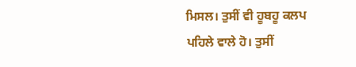ਮਿਸਲ। ਤੁਸੀਂ ਵੀ ਹੂਬਹੂ ਕਲਪ ਪਹਿਲੇ ਵਾਲੇ ਹੋ। ਤੁਸੀਂ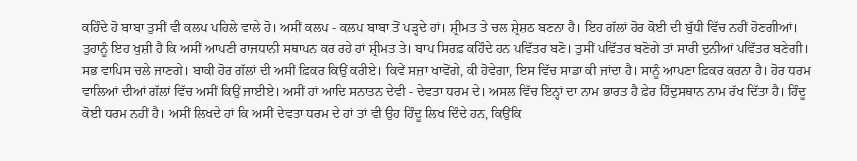ਕਹਿੰਦੇ ਹੋ ਬਾਬਾ ਤੁਸੀਂ ਵੀ ਕਲਪ ਪਹਿਲੇ ਵਾਲੇ ਹੋ। ਅਸੀਂ ਕਲਪ - ਕਲਪ ਬਾਬਾ ਤੋਂ ਪੜ੍ਹਦੇ ਹਾਂ। ਸ਼੍ਰੀਮਤ ਤੇ ਚਲ ਸ਼੍ਰੇਸ਼ਠ ਬਣਨਾ ਹੈ। ਇਹ ਗੱਲਾਂ ਹੋਰ ਕੋਈ ਦੀ ਬੁੱਧੀ ਵਿੱਚ ਨਹੀਂ ਹੋਣਗੀਆਂ। ਤੁਹਾਨੂੰ ਇਹ ਖੁਸ਼ੀ ਹੈ ਕਿ ਅਸੀਂ ਆਪਣੀ ਰਾਜਧਾਨੀ ਸਥਾਪਨ ਕਰ ਰਹੇ ਹਾਂ ਸ਼੍ਰੀਮਤ ਤੇ। ਬਾਪ ਸਿਰਫ਼ ਕਹਿੰਦੇ ਹਨ ਪਵਿੱਤਰ ਬਣੋ। ਤੁਸੀਂ ਪਵਿੱਤਰ ਬਣੋਗੇ ਤਾਂ ਸਾਰੀ ਦੁਨੀਆਂ ਪਵਿੱਤਰ ਬਣੇਗੀ। ਸਭ ਵਾਪਿਸ ਚਲੇ ਜਾਣਗੇ। ਬਾਕੀ ਹੋਰ ਗੱਲਾਂ ਦੀ ਅਸੀਂ ਫ਼ਿਕਰ ਕਿਉਂ ਕਰੀਏ। ਕਿਵੇਂ ਸਜ਼ਾ ਖਾਵੋਂਗੇ, ਕੀ ਹੋਵੇਗਾ, ਇਸ ਵਿੱਚ ਸਾਡਾ ਕੀ ਜਾਂਦਾ ਹੈ। ਸਾਨੂੰ ਆਪਣਾ ਫ਼ਿਕਰ ਕਰਨਾ ਹੈ। ਹੋਰ ਧਰਮ ਵਾਲਿਆਂ ਦੀਆਂ ਗੱਲਾਂ ਵਿੱਚ ਅਸੀਂ ਕਿਉਂ ਜਾਈਏ। ਅਸੀਂ ਹਾਂ ਆਦਿ ਸਨਾਤਨ ਦੇਵੀ - ਦੇਵਤਾ ਧਰਮ ਦੇ। ਅਸਲ ਵਿੱਚ ਇਨ੍ਹਾਂ ਦਾ ਨਾਮ ਭਾਰਤ ਹੈ ਫ਼ੇਰ ਹਿੰਦੁਸਥਾਨ ਨਾਮ ਰੱਖ ਦਿੱਤਾ ਹੈ। ਹਿੰਦੂ ਕੋਈ ਧਰਮ ਨਹੀਂ ਹੈ। ਅਸੀਂ ਲਿਖਦੇ ਹਾਂ ਕਿ ਅਸੀਂ ਦੇਵਤਾ ਧਰਮ ਦੇ ਹਾਂ ਤਾਂ ਵੀ ਉਹ ਹਿੰਦੂ ਲਿਖ ਦਿੰਦੇ ਹਨ, ਕਿਉਂਕਿ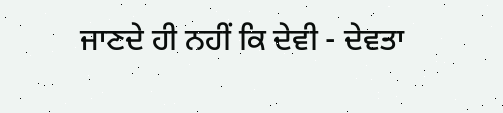ਜਾਣਦੇ ਹੀ ਨਹੀਂ ਕਿ ਦੇਵੀ - ਦੇਵਤਾ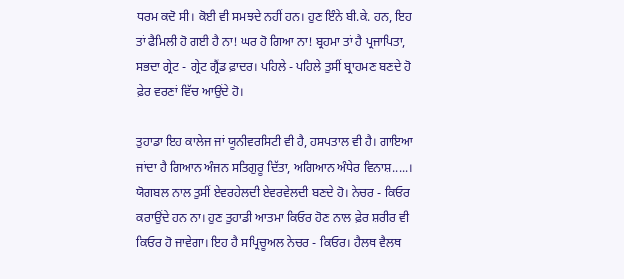ਧਰਮ ਕਦੋ ਸੀ। ਕੋਈ ਵੀ ਸਮਝਦੇ ਨਹੀਂ ਹਨ। ਹੁਣ ਇੰਨੇ ਬੀ.ਕੇ. ਹਨ, ਇਹ ਤਾਂ ਫੈਮਿਲੀ ਹੋ ਗਈ ਹੈ ਨਾ! ਘਰ ਹੋ ਗਿਆ ਨਾ! ਬ੍ਰਹਮਾ ਤਾਂ ਹੈ ਪ੍ਰਜਾਪਿਤਾ, ਸਭਦਾ ਗ੍ਰੇਟ - ਗ੍ਰੇਟ ਗ੍ਰੈਂਡ ਫ਼ਾਦਰ। ਪਹਿਲੇ - ਪਹਿਲੇ ਤੁਸੀਂ ਬ੍ਰਾਹਮਣ ਬਣਦੇ ਹੋ ਫ਼ੇਰ ਵਰਣਾਂ ਵਿੱਚ ਆਉਂਦੇ ਹੋ।

ਤੁਹਾਡਾ ਇਹ ਕਾਲੇਜ ਜਾਂ ਯੂਨੀਵਰਸਿਟੀ ਵੀ ਹੈ, ਹਸਪਤਾਲ ਵੀ ਹੈ। ਗਾਇਆ ਜਾਂਦਾ ਹੈ ਗਿਆਨ ਅੰਜਨ ਸਤਿਗੁਰੂ ਦਿੱਤਾ, ਅਗਿਆਨ ਅੰਧੇਰ ਵਿਨਾਸ਼.....। ਯੋਗਬਲ ਨਾਲ ਤੁਸੀਂ ਏਵਰਹੇਲਦੀ ਏਵਰਵੇਲਦੀ ਬਣਦੇ ਹੋ। ਨੇਚਰ - ਕਿਓਰ ਕਰਾਉਂਦੇ ਹਨ ਨਾ। ਹੁਣ ਤੁਹਾਡੀ ਆਤਮਾ ਕਿਓਰ ਹੋਣ ਨਾਲ ਫ਼ੇਰ ਸ਼ਰੀਰ ਵੀ ਕਿਓਰ ਹੋ ਜਾਵੇਗਾ। ਇਹ ਹੈ ਸਪ੍ਰਿਚੂਅਲ ਨੇਚਰ - ਕਿਓਰ। ਹੈਲਥ ਵੈਲਥ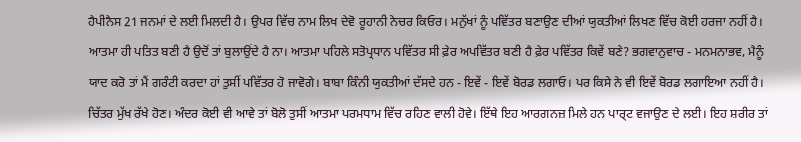ਹੈਪੀਨੈਸ 21 ਜਨਮਾਂ ਦੇ ਲਈ ਮਿਲਦੀ ਹੈ। ਉਪਰ ਵਿੱਚ ਨਾਮ ਲਿਖ ਦੇਵੋ ਰੂਹਾਨੀ ਨੇਚਰ ਕਿਓਰ। ਮਨੁੱਖਾਂ ਨੂੰ ਪਵਿੱਤਰ ਬਣਾਉਣ ਦੀਆਂ ਯੁਕਤੀਆਂ ਲਿਖਣ ਵਿੱਚ ਕੋਈ ਹਰਜਾ ਨਹੀਂ ਹੈ। ਆਤਮਾ ਹੀ ਪਤਿਤ ਬਣੀ ਹੈ ਉਦੋਂ ਤਾਂ ਬੁਲਾਉਂਦੇ ਹੈ ਨਾ। ਆਤਮਾ ਪਹਿਲੇ ਸਤੋਪ੍ਰਧਾਨ ਪਵਿੱਤਰ ਸੀ ਫ਼ੇਰ ਅਪਵਿੱਤਰ ਬਣੀ ਹੈ ਫ਼ੇਰ ਪਵਿੱਤਰ ਕਿਵੇਂ ਬਣੇ? ਭਗਵਾਨੁਵਾਚ - ਮਨਮਨਾਭਵ, ਮੈਨੂੰ ਯਾਦ ਕਰੋ ਤਾਂ ਮੈਂ ਗਰੰਟੀ ਕਰਦਾ ਹਾਂ ਤੁਸੀਂ ਪਵਿੱਤਰ ਹੋ ਜਾਵੋਗੇ। ਬਾਬਾ ਕਿੰਨੀ ਯੁਕਤੀਆਂ ਦੱਸਦੇ ਹਨ - ਇਵੇਂ - ਇਵੇਂ ਬੋਰਡ ਲਗਾਓ। ਪਰ ਕਿਸੇ ਨੇ ਵੀ ਇਵੇਂ ਬੋਰਡ ਲਗਾਇਆ ਨਹੀਂ ਹੈ। ਚਿੱਤਰ ਮੁੱਖ ਰੱਖੇ ਹੋਣ। ਅੰਦਰ ਕੋਈ ਵੀ ਆਵੇ ਤਾਂ ਬੋਲੋ ਤੁਸੀਂ ਆਤਮਾ ਪਰਮਧਾਮ ਵਿੱਚ ਰਹਿਣ ਵਾਲੀ ਹੋਵੇ। ਇੱਥੇ ਇਹ ਆਰਗਨਜ਼ ਮਿਲੇ ਹਨ ਪਾਰ੍ਟ ਵਜਾਉਣ ਦੇ ਲਈ। ਇਹ ਸ਼ਰੀਰ ਤਾਂ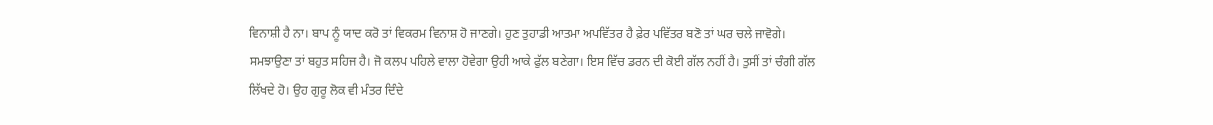ਵਿਨਾਸ਼ੀ ਹੈ ਨਾ। ਬਾਪ ਨੂੰ ਯਾਦ ਕਰੋ ਤਾਂ ਵਿਕਰਮ ਵਿਨਾਸ਼ ਹੋ ਜਾਣਗੇ। ਹੁਣ ਤੁਹਾਡੀ ਆਤਮਾ ਅਪਵਿੱਤਰ ਹੈ ਫ਼ੇਰ ਪਵਿੱਤਰ ਬਣੋ ਤਾਂ ਘਰ ਚਲੇ ਜਾਵੋਗੇ। ਸਮਝਾਉਣਾ ਤਾਂ ਬਹੁਤ ਸਹਿਜ ਹੈ। ਜੋ ਕਲਪ ਪਹਿਲੇ ਵਾਲਾ ਹੋਵੇਗਾ ਉਹੀ ਆਕੇ ਫੁੱਲ ਬਣੇਗਾ। ਇਸ ਵਿੱਚ ਡਰਨ ਦੀ ਕੋਈ ਗੱਲ ਨਹੀਂ ਹੈ। ਤੁਸੀਂ ਤਾਂ ਚੰਗੀ ਗੱਲ ਲਿੱਖਦੇ ਹੋ। ਉਹ ਗੁਰੂ ਲੋਕ ਵੀ ਮੰਤਰ ਦਿੰਦੇ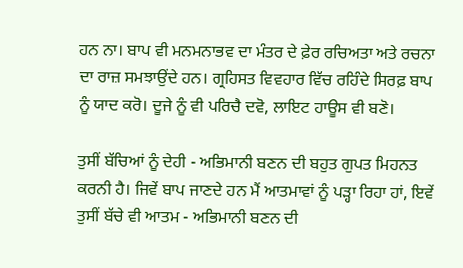ਹਨ ਨਾ। ਬਾਪ ਵੀ ਮਨਮਨਾਭਵ ਦਾ ਮੰਤਰ ਦੇ ਫ਼ੇਰ ਰਚਿਅਤਾ ਅਤੇ ਰਚਨਾ ਦਾ ਰਾਜ਼ ਸਮਝਾਉਂਦੇ ਹਨ। ਗ੍ਰਹਿਸਤ ਵਿਵਹਾਰ ਵਿੱਚ ਰਹਿੰਦੇ ਸਿਰਫ਼ ਬਾਪ ਨੂੰ ਯਾਦ ਕਰੋ। ਦੂਜੇ ਨੂੰ ਵੀ ਪਰਿਚੈ ਦਵੋ, ਲਾਇਟ ਹਾਊਸ ਵੀ ਬਣੋ।

ਤੁਸੀਂ ਬੱਚਿਆਂ ਨੂੰ ਦੇਹੀ - ਅਭਿਮਾਨੀ ਬਣਨ ਦੀ ਬਹੁਤ ਗੁਪਤ ਮਿਹਨਤ ਕਰਨੀ ਹੈ। ਜਿਵੇਂ ਬਾਪ ਜਾਣਦੇ ਹਨ ਮੈਂ ਆਤਮਾਵਾਂ ਨੂੰ ਪੜ੍ਹਾ ਰਿਹਾ ਹਾਂ, ਇਵੇਂ ਤੁਸੀਂ ਬੱਚੇ ਵੀ ਆਤਮ - ਅਭਿਮਾਨੀ ਬਣਨ ਦੀ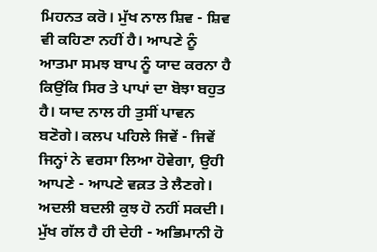ਮਿਹਨਤ ਕਰੋ। ਮੁੱਖ ਨਾਲ ਸ਼ਿਵ - ਸ਼ਿਵ ਵੀ ਕਹਿਣਾ ਨਹੀਂ ਹੈ। ਆਪਣੇ ਨੂੰ ਆਤਮਾ ਸਮਝ ਬਾਪ ਨੂੰ ਯਾਦ ਕਰਨਾ ਹੈ ਕਿਉਂਕਿ ਸਿਰ ਤੇ ਪਾਪਾਂ ਦਾ ਬੋਝਾ ਬਹੁਤ ਹੈ। ਯਾਦ ਨਾਲ ਹੀ ਤੁਸੀਂ ਪਾਵਨ ਬਣੋਗੇ। ਕਲਪ ਪਹਿਲੇ ਜਿਵੇਂ - ਜਿਵੇਂ ਜਿਨ੍ਹਾਂ ਨੇ ਵਰਸਾ ਲਿਆ ਹੋਵੇਗਾ, ਉਹੀ ਆਪਣੇ - ਆਪਣੇ ਵਕ਼ਤ ਤੇ ਲੈਣਗੇ। ਅਦਲੀ ਬਦਲੀ ਕੁਝ ਹੋ ਨਹੀਂ ਸਕਦੀ। ਮੁੱਖ ਗੱਲ ਹੈ ਹੀ ਦੇਹੀ - ਅਭਿਮਾਨੀ ਹੋ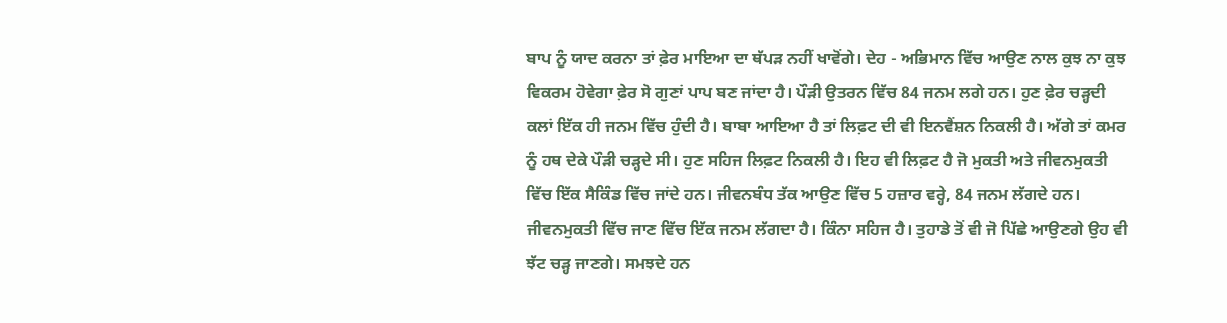ਬਾਪ ਨੂੰ ਯਾਦ ਕਰਨਾ ਤਾਂ ਫ਼ੇਰ ਮਾਇਆ ਦਾ ਥੱਪੜ ਨਹੀਂ ਖਾਵੋਂਗੇ। ਦੇਹ - ਅਭਿਮਾਨ ਵਿੱਚ ਆਉਣ ਨਾਲ ਕੁਝ ਨਾ ਕੁਝ ਵਿਕਰਮ ਹੋਵੇਗਾ ਫ਼ੇਰ ਸੋ ਗੁਣਾਂ ਪਾਪ ਬਣ ਜਾਂਦਾ ਹੈ। ਪੌੜੀ ਉਤਰਨ ਵਿੱਚ 84 ਜਨਮ ਲਗੇ ਹਨ। ਹੁਣ ਫ਼ੇਰ ਚੜ੍ਹਦੀ ਕਲਾਂ ਇੱਕ ਹੀ ਜਨਮ ਵਿੱਚ ਹੁੰਦੀ ਹੈ। ਬਾਬਾ ਆਇਆ ਹੈ ਤਾਂ ਲਿਫ਼ਟ ਦੀ ਵੀ ਇਨਵੈਂਸ਼ਨ ਨਿਕਲੀ ਹੈ। ਅੱਗੇ ਤਾਂ ਕਮਰ ਨੂੰ ਹਥ ਦੇਕੇ ਪੌੜੀ ਚੜ੍ਹਦੇ ਸੀ। ਹੁਣ ਸਹਿਜ ਲਿਫ਼ਟ ਨਿਕਲੀ ਹੈ। ਇਹ ਵੀ ਲਿਫ਼ਟ ਹੈ ਜੋ ਮੁਕਤੀ ਅਤੇ ਜੀਵਨਮੁਕਤੀ ਵਿੱਚ ਇੱਕ ਸੈਕਿੰਡ ਵਿੱਚ ਜਾਂਦੇ ਹਨ। ਜੀਵਨਬੰਧ ਤੱਕ ਆਉਣ ਵਿੱਚ 5 ਹਜ਼ਾਰ ਵਰ੍ਹੇ, 84 ਜਨਮ ਲੱਗਦੇ ਹਨ। ਜੀਵਨਮੁਕਤੀ ਵਿੱਚ ਜਾਣ ਵਿੱਚ ਇੱਕ ਜਨਮ ਲੱਗਦਾ ਹੈ। ਕਿੰਨਾ ਸਹਿਜ ਹੈ। ਤੁਹਾਡੇ ਤੋਂ ਵੀ ਜੋ ਪਿੱਛੇ ਆਉਣਗੇ ਉਹ ਵੀ ਝੱਟ ਚੜ੍ਹ ਜਾਣਗੇ। ਸਮਝਦੇ ਹਨ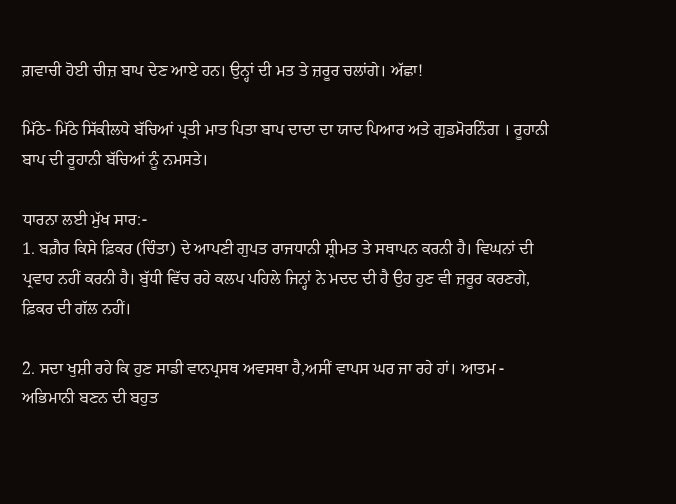ਗ਼ਵਾਚੀ ਹੋਈ ਚੀਜ਼ ਬਾਪ ਦੇਣ ਆਏ ਹਨ। ਉਨ੍ਹਾਂ ਦੀ ਮਤ ਤੇ ਜ਼ਰੂਰ ਚਲਾਂਗੇ। ਅੱਛਾ!

ਮਿੱਠੇ- ਮਿੱਠੇ ਸਿੱਕੀਲਧੇ ਬੱਚਿਆਂ ਪ੍ਰਤੀ ਮਾਤ ਪਿਤਾ ਬਾਪ ਦਾਦਾ ਦਾ ਯਾਦ ਪਿਆਰ ਅਤੇ ਗੁਡਮੋਰਨਿੰਗ । ਰੂਹਾਨੀ ਬਾਪ ਦੀ ਰੂਹਾਨੀ ਬੱਚਿਆਂ ਨੂੰ ਨਮਸਤੇ।

ਧਾਰਨਾ ਲਈ ਮੁੱਖ ਸਾਰ:-
1. ਬਗ਼ੈਰ ਕਿਸੇ ਫ਼ਿਕਰ (ਚਿੰਤਾ) ਦੇ ਆਪਣੀ ਗੁਪਤ ਰਾਜਧਾਨੀ ਸ਼੍ਰੀਮਤ ਤੇ ਸਥਾਪਨ ਕਰਨੀ ਹੈ। ਵਿਘਨਾਂ ਦੀ ਪ੍ਰਵਾਹ ਨਹੀਂ ਕਰਨੀ ਹੈ। ਬੁੱਧੀ ਵਿੱਚ ਰਹੇ ਕਲਪ ਪਹਿਲੇ ਜਿਨ੍ਹਾਂ ਨੇ ਮਦਦ ਦੀ ਹੈ ਉਹ ਹੁਣ ਵੀ ਜ਼ਰੂਰ ਕਰਣਗੇ, ਫ਼ਿਕਰ ਦੀ ਗੱਲ ਨਹੀਂ।

2. ਸਦਾ ਖੁਸ਼ੀ ਰਹੇ ਕਿ ਹੁਣ ਸਾਡੀ ਵਾਨਪ੍ਰਸਥ ਅਵਸਥਾ ਹੈ,ਅਸੀਂ ਵਾਪਸ ਘਰ ਜਾ ਰਹੇ ਹਾਂ। ਆਤਮ - ਅਭਿਮਾਨੀ ਬਣਨ ਦੀ ਬਹੁਤ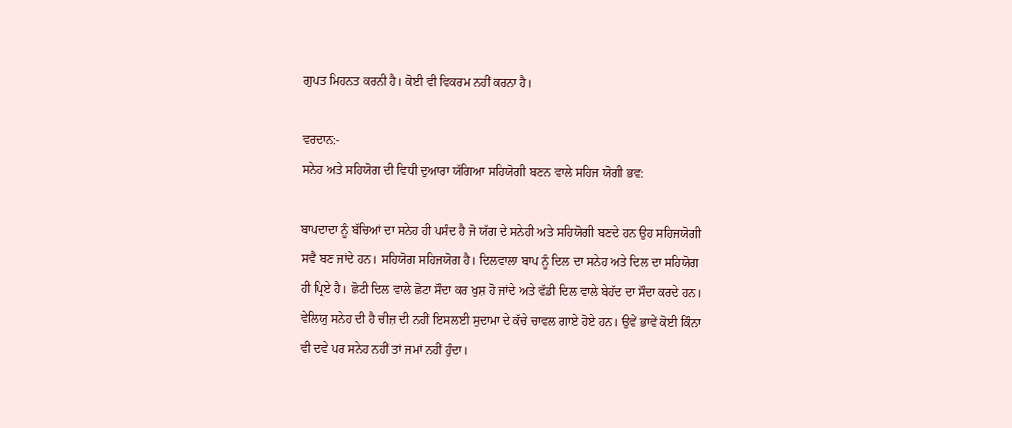ਗੁਪਤ ਮਿਹਨਤ ਕਰਨੀ ਹੈ। ਕੋਈ ਵੀ ਵਿਕਰਮ ਨਹੀਂ ਕਰਨਾ ਹੈ।

ਵਰਦਾਨ:-
ਸਨੇਹ ਅਤੇ ਸਹਿਯੋਗ ਦੀ ਵਿਧੀ ਦੁਆਰਾ ਯੱਗਿਆ ਸਹਿਯੋਗੀ ਬਣਨ ਵਾਲੇ ਸਹਿਜ ਯੋਗੀ ਭਵ:

ਬਾਪਦਾਦਾ ਨੂੰ ਬੱਚਿਆਂ ਦਾ ਸਨੇਹ ਹੀ ਪਸੰਦ ਹੈ ਜੋ ਯੱਗ ਦੇ ਸਨੇਹੀ ਅਤੇ ਸਹਿਯੋਗੀ ਬਣਦੇ ਹਨ ਉਹ ਸਹਿਜਯੋਗੀ ਸਵੈ ਬਣ ਜਾਂਦੇ ਹਨ। ਸਹਿਯੋਗ ਸਹਿਜਯੋਗ ਹੈ। ਦਿਲਵਾਲਾ ਬਾਪ ਨੂੰ ਦਿਲ ਦਾ ਸਨੇਹ ਅਤੇ ਦਿਲ ਦਾ ਸਹਿਯੋਗ ਹੀ ਪ੍ਰਿਏ ਹੈ। ਛੋਟੀ ਦਿਲ ਵਾਲੇ ਛੋਟਾ ਸੌਦਾ ਕਰ ਖੁਸ਼ ਹੋ ਜਾਂਦੇ ਅਤੇ ਵੱਡੀ ਦਿਲ ਵਾਲੇ ਬੇਹੱਦ ਦਾ ਸੌਦਾ ਕਰਦੇ ਹਨ। ਵੇਲਿਯੁ ਸਨੇਹ ਦੀ ਹੈ ਚੀਜ਼ ਦੀ ਨਹੀਂ ਇਸਲਈ ਸੁਦਾਮਾ ਦੇ ਕੱਚੇ ਚਾਵਲ ਗਾਏ ਹੋਏ ਹਨ। ਉਵੇਂ ਭਾਵੇਂ ਕੋਈ ਕਿੰਨਾ ਵੀ ਦਵੇ ਪਰ ਸਨੇਹ ਨਹੀਂ ਤਾਂ ਜਮਾਂ ਨਹੀਂ ਹੁੰਦਾ।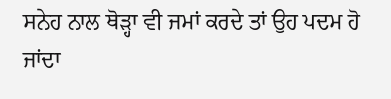ਸਨੇਹ ਨਾਲ ਥੋੜ੍ਹਾ ਵੀ ਜਮਾਂ ਕਰਦੇ ਤਾਂ ਉਹ ਪਦਮ ਹੋ ਜਾਂਦਾ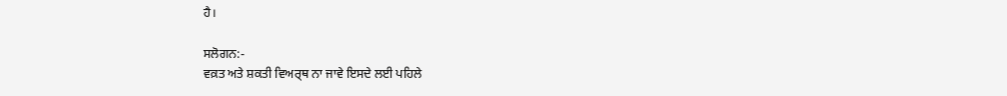ਹੈ।

ਸਲੋਗਨ:-
ਵਕ਼ਤ ਅਤੇ ਸ਼ਕਤੀ ਵਿਅਰ੍ਥ ਨਾ ਜਾਵੇ ਇਸਦੇ ਲਈ ਪਹਿਲੇ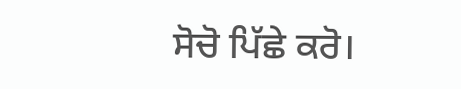ਸੋਚੋ ਪਿੱਛੇ ਕਰੋ।